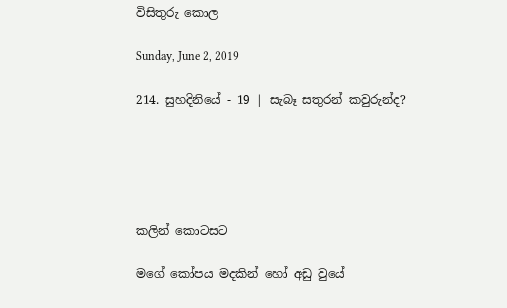විසිතුරු කොල

Sunday, June 2, 2019

214. සුහදිනියේ - 19 | සැබෑ සතුරන් කවුරුන්ද?





කලින් කොටසට

මගේ කෝපය මදකින් හෝ අඩු වුයේ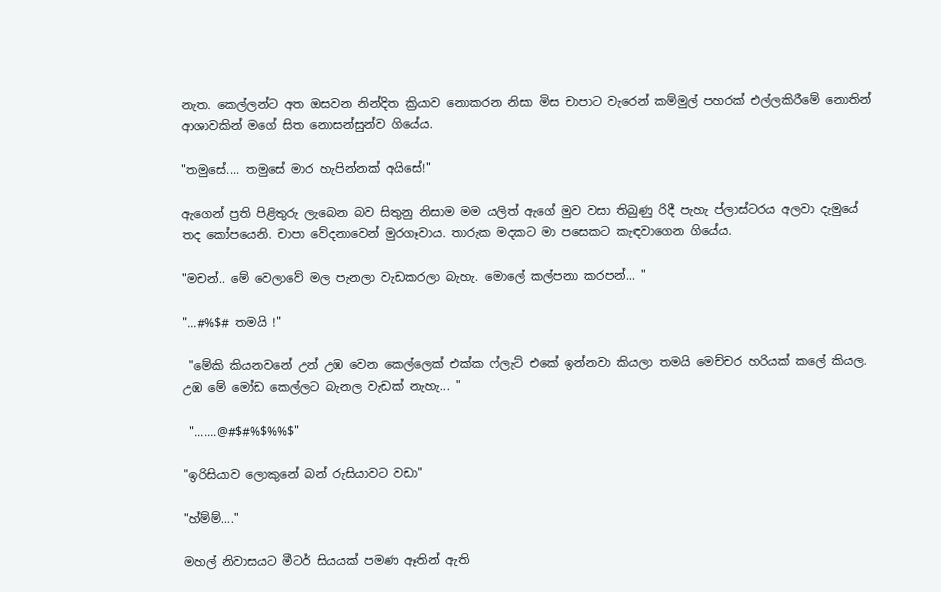නැත. කෙල්ලන්ට අත ඔසවන නින්දිත ක්‍රියාව නොකරන නිසා මිස චාපාට වැරෙන් කම්මුල් පහරක් එල්ලකිරීමේ නොතින් ආශාවකින් මගේ සිත නොසන්සුන්ව ගියේය.

"තමුසේ.... තමුසේ මාර හැපින්නක් අයිසේ!"

ඇගෙන් ප්‍රති පිළිතුරු ලැබෙන බව සිතුනු නිසාම මම යලිත් ඇගේ මුව වසා තිබුණු රිදී පැහැ ප්ලාස්ටරය අලවා දැමුයේ තද කෝපයෙනි. චාපා වේදනාවෙන් මුරගෑවාය. තාරුක මදකට මා පසෙකට කැඳවාගෙන ගියේය.

"මචන්.. මේ වෙලාවේ මල පැනලා වැඩකරලා බැහැ. මොලේ කල්පනා කරපන්... "

"...#%$# තමයි !"

 "මේකි කියනවනේ උන් උඹ වෙන කෙල්ලෙක් එක්ක ෆ්ලැට් එකේ ඉන්නවා කියලා තමයි මෙච්චර හරියක් කලේ කියල. උඹ මේ මෝඩ කෙල්ලට බැනල වැඩක් නැහැ... "

 ".......@#$#%$%%$"

"ඉරිසියාව ලොකුනේ බන් රුසියාවට වඩා"

"හ්ම්ම්...."

මහල් නිවාසයට මීටර් සියයක් පමණ ඈතින් ඇති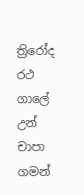ත්‍රිරෝද රථ ගාලේ උන් චාපා ගමන්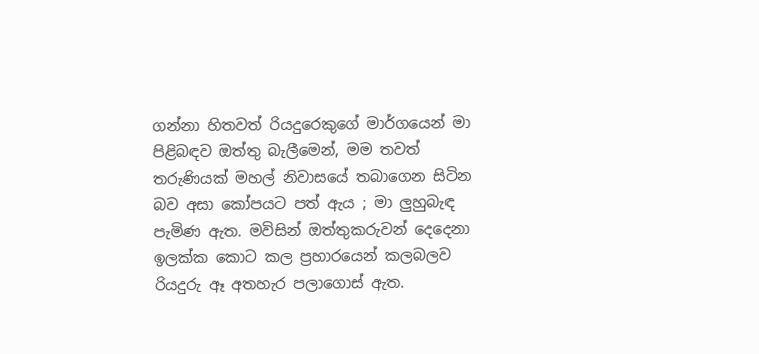ගන්නා හිතවත් රියදුරෙකුගේ මාර්ගයෙන් මා පිළිබඳව ඔත්තු බැලීමෙන්, මම තවත් තරුණියක් මහල් නිවාසයේ තබාගෙන සිටින බව අසා කෝපයට පත් ඇය ; මා ලුහුබැඳ පැමිණ ඇත. මවිසින් ඔත්තුකරුවන් දෙදෙනා ඉලක්ක කොට කල ප්‍රහාරයෙන් කලබලව රියදුරු ඈ අතහැර පලාගොස් ඇත.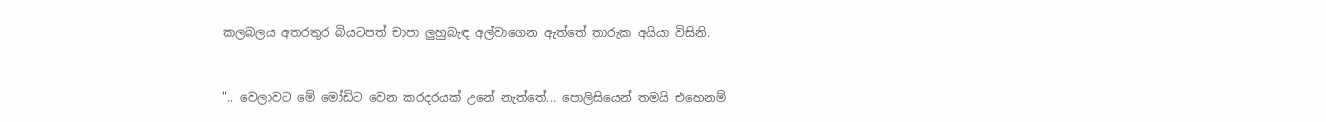කලබලය අතරතුර බියටපත් චාපා ලුහුබැඳ අල්වාගෙන ඇත්තේ තාරුක අයියා විසිනි.


".. වෙලාවට මේ මෝඩිට වෙන කරදරයක් උනේ නැත්තේ... පොලිසියෙන් තමයි එහෙනම්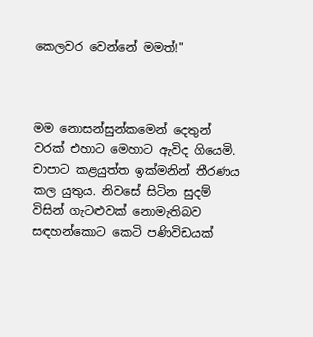කෙලවර වෙන්නේ මමත්!"



මම නොසන්සුන්කමෙන් දෙතුන් වරක් එහාට මෙහාට ඇවිද ගියෙමි. චාපාට කළයුත්ත ඉක්මනින් තීරණය කල යුතුය. නිවසේ සිටින සුදම් විසින් ගැටළුවක් නොමැතිබව සඳහන්කොට කෙටි පණිවිඩයක්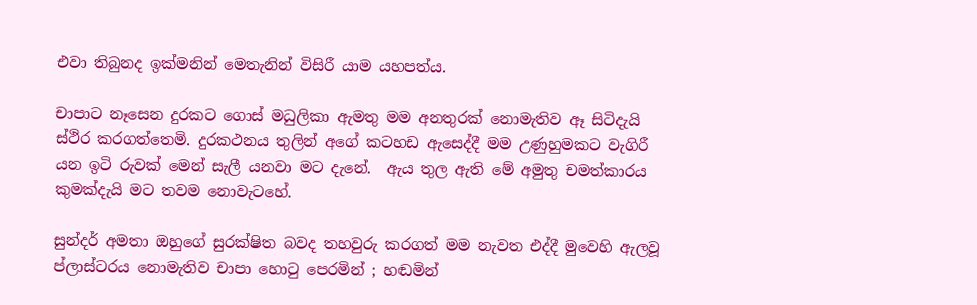එවා තිබුනද ඉක්මනින් මෙතැනින් විසිරී යාම යහපත්ය.

චාපාට නෑසෙන දුරකට ගොස් මධුලිකා ඇමතු මම අනතුරක් නොමැතිව ඈ සිටිදැයි ස්ථිර කරගත්තෙමි. දුරකථනය තුලින් අගේ කටහඩ ඇසෙද්දී මම උණුහුමකට වැගිරී යන ඉටි රුවක් මෙන් සැලී යනවා මට දැනේ.  ඇය තුල ඇති මේ අමුතු චමත්කාරය කුමක්දැයි මට තවම නොවැටහේ.

සුන්දර් අමතා ඔහුගේ සුරක්ෂිත බවද තහවුරු කරගත් මම නැවත එද්දී මුවෙහි ඇලවූ ප්ලාස්ටරය නොමැතිව චාපා හොටු පෙරමින් ; හඬමින්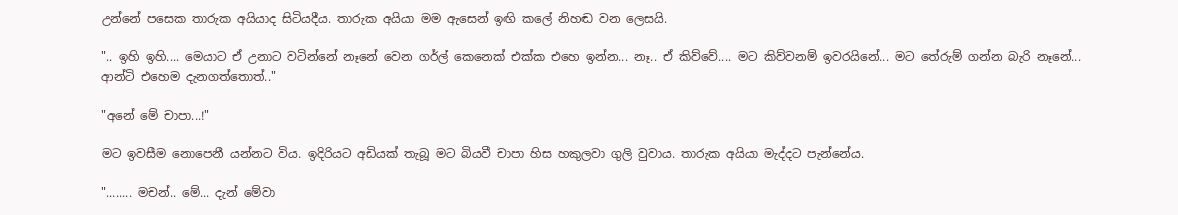උන්නේ පසෙක තාරුක අයියාද සිටියදීය. තාරුක අයියා මම ඇසෙන් ඉඟි කලේ නිහඬ වන ලෙසයි.

".. ඉහි ඉහි.... මෙයාට ඒ උනාට වටින්නේ නෑනේ වෙන ගර්ල් කෙනෙක් එක්ක එහෙ ඉන්න... නෑ.. ඒ කිව්වේ.... මට කිව්වනම් ඉවරයිනේ... මට තේරුම් ගන්න බැරි නෑනේ... ආන්ටි එහෙම දැනගත්තොත්.."

"අනේ මේ චාපා...!"

මට ඉවසීම නොපෙනී යන්නට විය. ඉදිරියට අඩියක් තැබූ මට බියවී චාපා හිස හකුලවා ගුලි වුවාය. තාරුක අයියා මැද්දට පැන්නේය.

"........ මචන්.. මේ... දැන් මේවා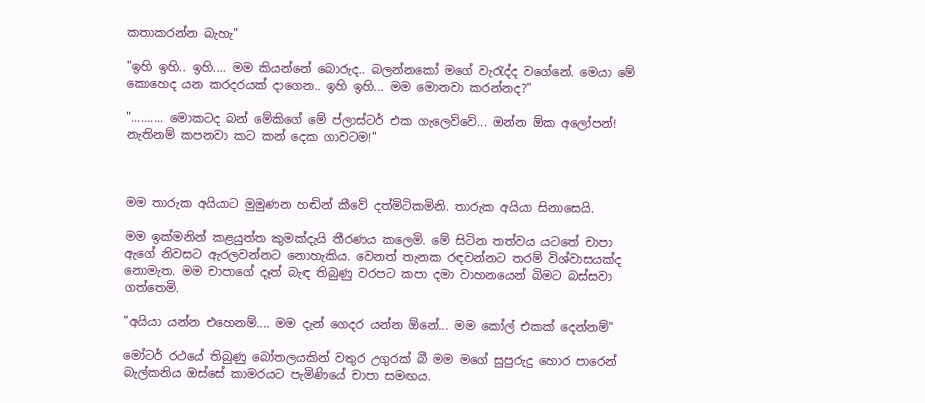කතාකරන්න බැහැ"

"ඉහි ඉහි.. ඉහි.... මම කියන්නේ බොරුද.. බලන්නකෝ මගේ වැරැද්ද වගේනේ. මෙයා මේ කොහෙද යන කරදරයක් දාගෙන.. ඉහි ඉහි... මම මොනවා කරන්නද?"

".......... මොකටද බන් මේකිගේ මේ ප්ලාස්ටර් එක ගැලෙව්වේ... ඔන්න ඕක අලෝපන්! නැතිනම් කපනවා කට කන් දෙක ගාවටම!"



මම තාරුක අයියාට මුමුණන හඬින් කීවේ දත්මිටිකමිනි. තාරුක අයියා සිනාසෙයි.

මම ඉක්මනින් කළයුත්ත කුමක්දැයි තීරණය කලෙමි. මේ සිටින තත්වය යටතේ චාපා ඇගේ නිවසට ඇරලවන්නට නොහැකිය. වෙනත් තැනක රඳවන්නට තරම් විශ්වාසයක්ද නොමැත. මම චාපාගේ දෑත් බැඳ තිබුණු වරපට කපා දමා වාහනයෙන් බිමට බස්සවා ගත්තෙමි.

"අයියා යන්න එහෙනම්.... මම දැන් ගෙදර යන්න ඕනේ... මම කෝල් එකක් දෙන්නම්"

මෝටර් රථයේ තිබුණු බෝතලයකින් වතුර උගුරක් බී මම මගේ සුපුරුදු හොර පාරෙන් බැල්කනිය ඔස්සේ කාමරයට පැමිණියේ චාපා සමඟය.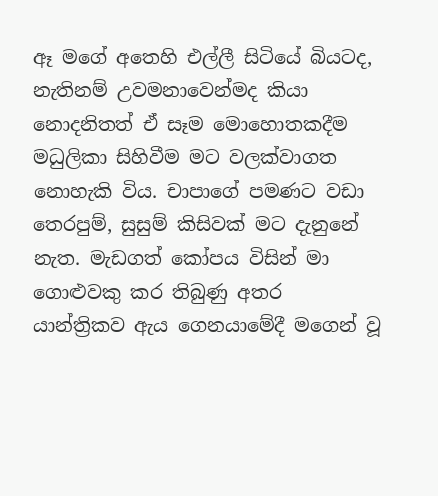ඈ මගේ අතෙහි එල්ලී සිටියේ බියටද, නැතිනම් උවමනාවෙන්මද කියා නොදනිතත් ඒ සෑම මොහොතකදීම මධුලිකා සිහිවීම මට වලක්වාගත නොහැකි විය. චාපාගේ පමණට වඩා තෙරපුම්, සුසුම් කිසිවක් මට දැනුනේ නැත. මැඩගත් කෝපය විසින් මා ගොළුවකු කර තිබුණු අතර යාන්ත්‍රිකව ඇය ගෙනයාමේදී මගෙන් වූ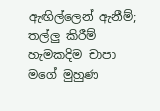ඇඟිල්ලෙන් ඇනීම්; තල්ලු කිරීම් හැමකදිම චාපා මගේ මුහුණ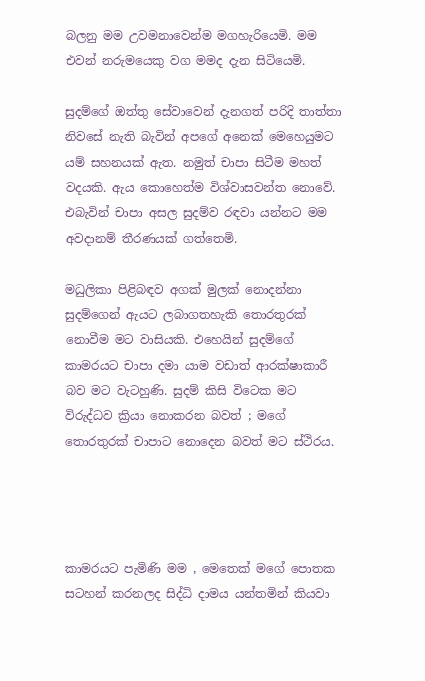බලනු මම උවමනාවෙන්ම මගහැරියෙමි. මම එවන් නරුමයෙකු වග මමද දැන සිටියෙමි.

සුදම්ගේ ඔත්තු සේවාවෙන් දැනගත් පරිදි තාත්තා නිවසේ නැති බැවින් අපගේ අනෙක් මෙහෙයුමට යම් සහනයක් ඇත. නමුත් චාපා සිටීම මහත් වදයකි. ඇය කොහෙත්ම විශ්වාසවන්ත නොවේ. එබැවින් චාපා අසල සුදම්ව රඳවා යන්නට මම අවදානම් තීරණයක් ගත්තෙමි.

මධුලිකා පිළිබඳව අගක් මුලක් නොදන්නා සුදම්ගෙන් ඇයට ලබාගතහැකි තොරතුරක් නොවීම මට වාසියකි. එහෙයින් සුදම්ගේ කාමරයට චාපා දමා යාම වඩාත් ආරක්ෂාකාරී බව මට වැටහුණි. සුදම් කිසි විටෙක මට විරුද්ධව ක්‍රියා නොකරන බවත් ; මගේ තොරතුරක් චාපාට නොදෙන බවත් මට ස්ථිරය.




කාමරයට පැමිණි මම , මෙතෙක් මගේ පොතක සටහන් කරනලද සිද්ධි දාමය යන්තමින් කියවා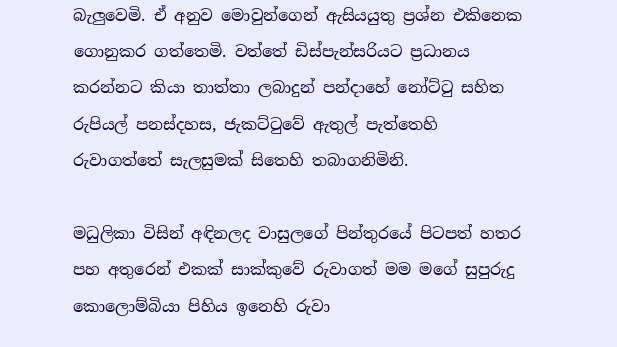බැලුවෙමි. ඒ අනුව මොවුන්ගෙන් ඇසියයුතු ප්‍රශ්න එකිනෙක ගොනුකර ගත්තෙමි. වත්තේ ඩිස්පැන්සරියට ප්‍රධානය කරන්නට කියා තාත්තා ලබාදුන් පන්දාහේ නෝට්ටු සහිත රුපියල් පනස්දහස, ජැකට්ටුවේ ඇතුල් පැත්තෙහි රුවාගත්තේ සැලසුමක් සිතෙහි තබාගනිමිනි.

මධුලිකා විසින් අඳිනලද වාසුලගේ පින්තුරයේ පිටපත් හතර පහ අතුරෙන් එකක් සාක්කුවේ රුවාගත් මම මගේ සුපුරුදු කොලොම්බියා පිහිය ඉනෙහි රුවා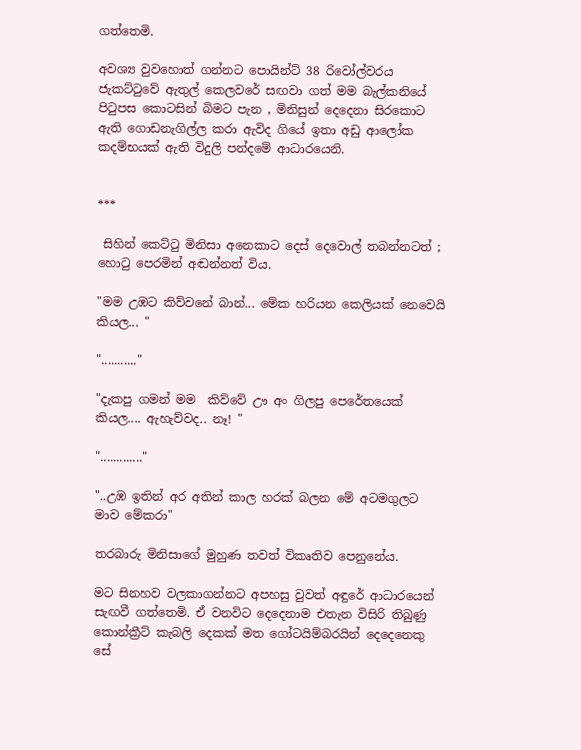ගත්තෙමි.

අවශ්‍ය වුවහොත් ගන්නට පොයින්ට් 38 රිවෝල්වරය ජැකට්ටුවේ ඇතුල් කෙලවරේ සඟවා ගත් මම බැල්කනියේ පිටුපස කොටසින් බිමට පැන , මිනිසුන් දෙදෙනා සිරකොට ඇති ගොඩනැගිල්ල කරා ඇවිද ගියේ ඉතා අඩු ආලෝක කදම්භයක් ඇති විදුලි පන්දමේ ආධාරයෙනි.


***

 සිහින් කෙට්ටු මිනිසා අනෙකාට දෙස් දෙවොල් තබන්නටත් ; හොටු පෙරමින් අඬන්නත් විය.

"මම උඹට කිව්වනේ බාන්... මේක හරියන කෙලියක් නෙවෙයි කියල... "

"..........."

"දැකපු ගමන් මම  කිව්වේ ඌ අං ගිලපු පෙරේතයෙක් කියල.... ඇහැව්වද.. නෑ! "

"............."

"..උඹ ඉතින් අර අතින් කාල හරක් බලන මේ අටමගුලට මාව මේකරා"

තරබාරු මිනිසාගේ මුහුණ තවත් විකෘතිව පෙනුනේය.

මට සිනහව වලකාගන්නට අපහසු වුවත් අඳුරේ ආධාරයෙන් සැඟවී ගත්තෙමි. ඒ වනවිට දෙදෙනාම එතැන විසිරි තිබුණු කොන්ක්‍රීට් කැබලි දෙකක් මත ගෝටයිම්බරයින් දෙදෙනෙකු සේ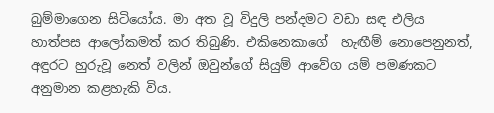බුම්මාගෙන සිටියෝය. මා අත වූ විදුලි පන්දමට වඩා සඳ එලිය හාත්පස ආලෝකමත් කර තිබුණි. එකිනෙකාගේ  හැඟීම් නොපෙනුනත්, අඳුරට හුරුවූ නෙත් වලින් ඔවුන්ගේ සියුම් ආවේග යම් පමණකට අනුමාන කළහැකි විය.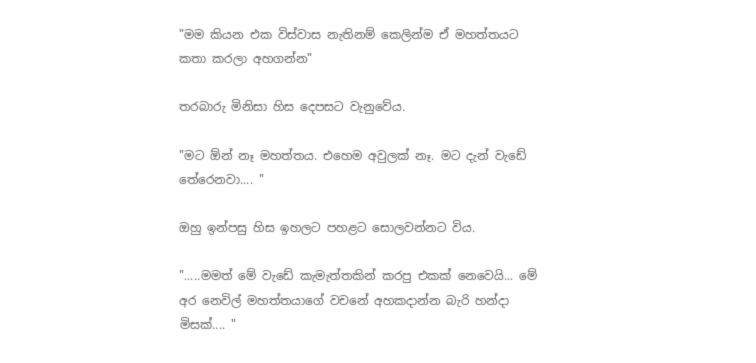"මම කියන එක විස්වාස නැතිනම් කෙලින්ම ඒ මහත්තයට කතා කරලා අහගන්න"

තරබාරු මිනිසා හිස දෙපසට වැනුවේය.

"මට ඕන් නෑ මහත්තය. එහෙම අවුලක් නෑ. මට දැන් වැඩේ තේරෙනවා.... "

ඔහු ඉන්පසු හිස ඉහලට පහළට සොලවන්නට විය.

".....මමත් මේ වැඩේ කැමැත්තකින් කරපු එකක් නෙවෙයි... මේ අර නෙවිල් මහත්තයාගේ වචනේ අහකදාන්න බැරි හන්දා මිසක්.... "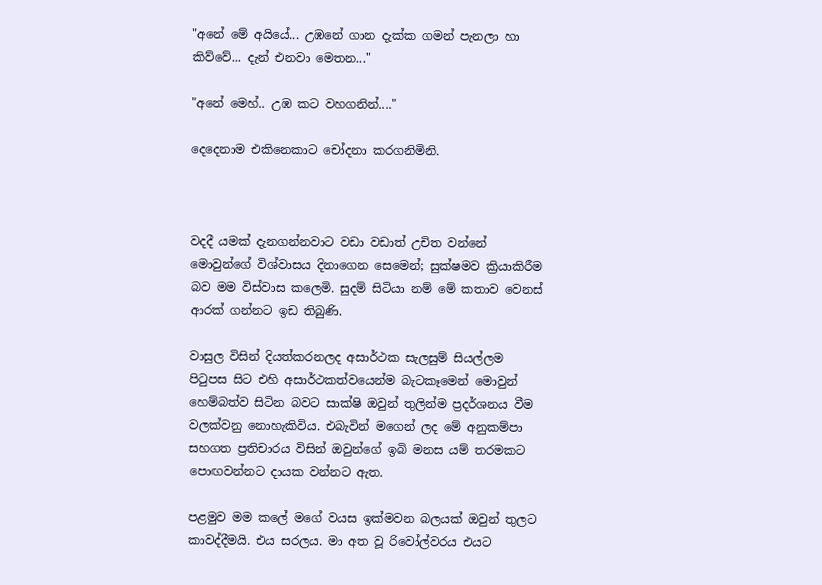"අනේ මේ අයියේ... උඹනේ ගාන දැක්ක ගමන් පැනලා හා කිව්වේ... දැන් එනවා මෙතන..."

"අනේ මෙහ්.. උඹ කට වහගනින්...."

දෙදෙනාම එකිනෙකාට චෝදනා කරගනිමිනි.



වදදී යමක් දැනගන්නවාට වඩා වඩාත් උචිත වන්නේ මොවුන්ගේ විශ්වාසය දිනාගෙන සෙමෙන්; සුක්ෂමව ක්‍රියාකිරීම බව මම විස්වාස කලෙමි. සුදම් සිටියා නම් මේ කතාව වෙනස් ආරක් ගන්නට ඉඩ තිබුණි.

වාසුල විසින් දියත්කරනලද අසාර්ථක සැලසුම් සියල්ලම පිටුපස සිට එහි අසාර්ථකත්වයෙන්ම බැටකෑමෙන් මොවුන් හෙම්බත්ව සිටින බවට සාක්ෂි ඔවුන් තුලින්ම ප්‍රදර්ශනය වීම වලක්වනු නොහැකිවිය. එබැවින් මගෙන් ලද මේ අනුකම්පා සහගත ප්‍රතිචාරය විසින් ඔවුන්ගේ ඉබි මනස යම් තරමකට පොඟවන්නට දායක වන්නට ඇත.

පළමුව මම කලේ මගේ වයස ඉක්මවන බලයක් ඔවුන් තුලට කාවද්දීමයි. එය සරලය. මා අත වූ රිවෝල්වරය එයට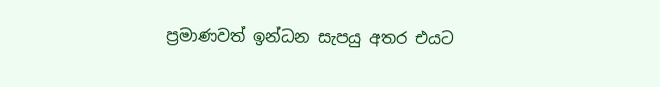ප්‍රමාණවත් ඉන්ධන සැපයු අතර එයට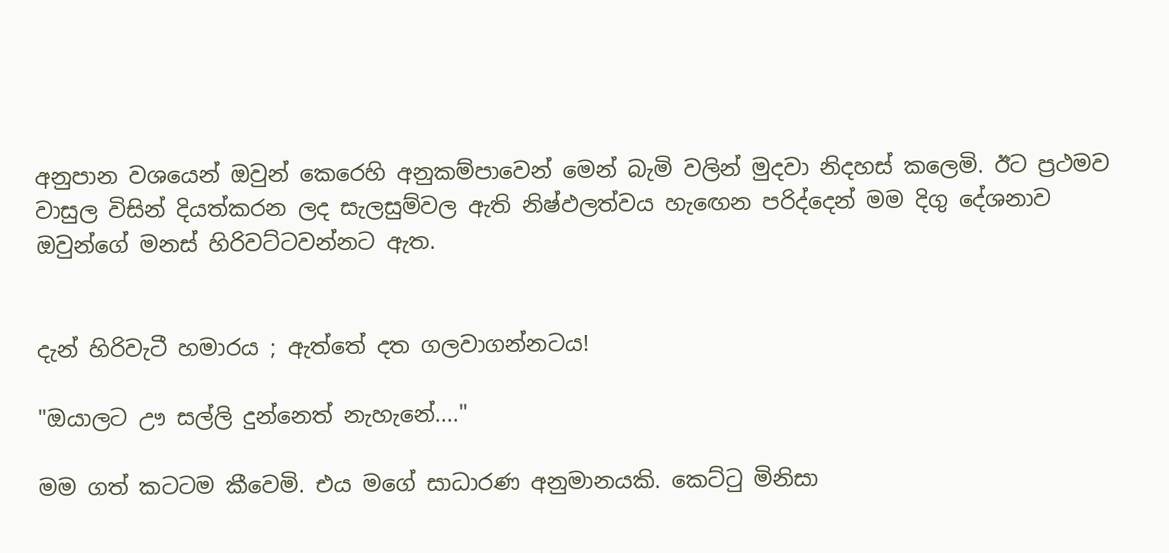අනුපාන වශයෙන් ඔවුන් කෙරෙහි අනුකම්පාවෙන් මෙන් බැමි වලින් මුදවා නිදහස් කලෙමි. ඊට ප්‍රථමව වාසුල විසින් දියත්කරන ලද සැලසුම්වල ඇති නිෂ්ඵලත්වය හැඟෙන පරිද්දෙන් මම දිගු දේශනාව ඔවුන්ගේ මනස් හිරිවට්ටවන්නට ඇත.


දැන් හිරිවැටී හමාරය ; ඇත්තේ දත ගලවාගන්නටය!

"ඔයාලට ඌ සල්ලි දුන්නෙත් නැහැනේ...."

මම ගත් කටටම කීවෙමි. එය මගේ සාධාරණ අනුමානයකි. කෙට්ටු මිනිසා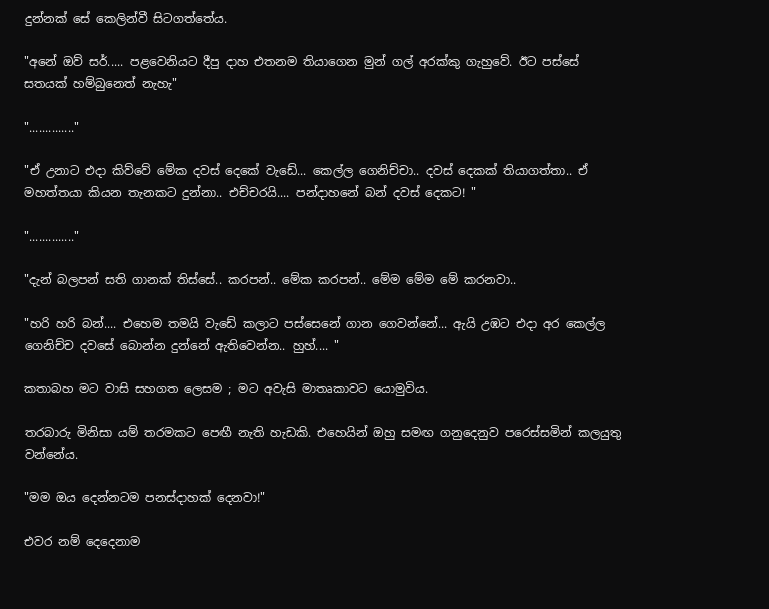දුන්නක් සේ කෙලින්වී සිටගත්තේය.

"අනේ ඔව් සර්..... පළවෙනියට දීපු දාහ එතනම තියාගෙන මුන් ගල් අරක්කු ගැහුවේ. ඊට පස්සේ සතයක් හම්බුනෙත් නැහැ"

".............."

"ඒ උනාට එදා කිව්වේ මේක දවස් දෙකේ වැඩේ... කෙල්ල ගෙනිච්චා.. දවස් දෙකක් තියාගත්තා.. ඒ මහත්තයා කියන තැනකට දුන්නා.. එච්චරයි.... පන්දාහනේ බන් දවස් දෙකට! "

".............."

"දැන් බලපන් සති ගානක් තිස්සේ.. කරපන්.. මේක කරපන්.. මේම මේම මේ කරනවා..

"හරි හරි බන්.... එහෙම තමයි වැඩේ කලාට පස්සෙනේ ගාන ගෙවන්නේ... ඇයි උඹට එදා අර කෙල්ල ගෙනිච්ච දවසේ බොන්න දුන්නේ ඇතිවෙන්න.. හුහ්.... "

කතාබහ මට වාසි සහගත ලෙසම ; මට අවැසි මාතෘකාවට යොමුවිය.

තරබාරු මිනිසා යම් තරමකට පෙඟී නැති හැඩකි. එහෙයින් ඔහු සමඟ ගනුදෙනුව පරෙස්සමින් කලයුතු වන්නේය.

"මම ඔය දෙන්නටම පනස්දාහක් දෙනවා!"

එවර නම් දෙදෙනාම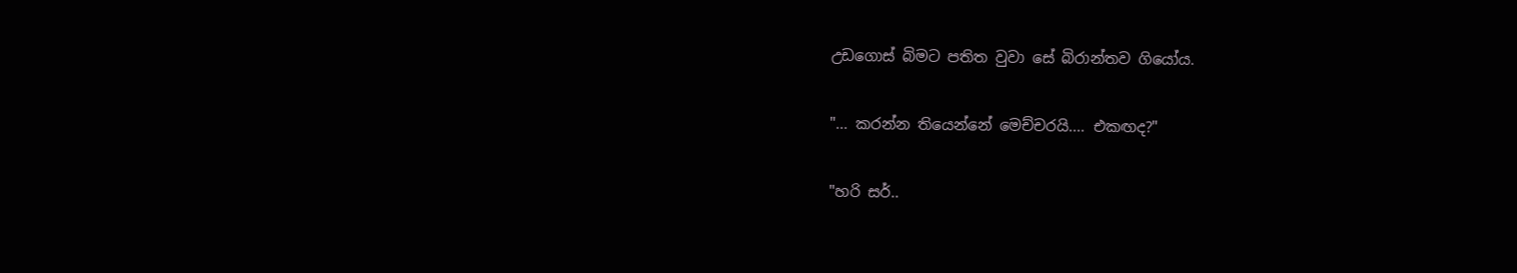උඩගොස් බිමට පතිත වුවා සේ බිරාන්තව ගියෝය.

"... කරන්න තියෙන්නේ මෙච්චරයි.... එකඟද?"

"හරි සර්..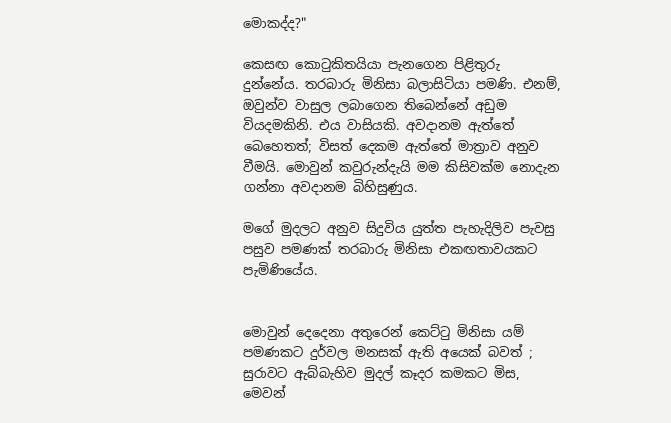මොකද්ද?"

කෙසඟ කොටුකිතයියා පැනගෙන පිළිතුරු දුන්නේය. තරබාරු මිනිසා බලාසිටියා පමණි. එනම්, ඔවුන්ව වාසුල ලබාගෙන තිබෙන්නේ අඩුම වියදමකිනි. එය වාසියකි. අවදානම ඇත්තේ බෙහෙතත්; විසත් දෙකම ඇත්තේ මාත්‍රාව අනුව වීමයි. මොවුන් කවුරුන්දැයි මම කිසිවක්ම නොදැන ගන්නා අවදානම බිහිසුණුය.

මගේ මුදලට අනුව සිදුවිය යුත්ත පැහැදිලිව පැවසු පසුව පමණක් තරබාරු මිනිසා එකඟතාවයකට පැමිණියේය.


මොවුන් දෙදෙනා අතුරෙන් කෙට්ටු මිනිසා යම් පමණකට දුර්වල මනසක් ඇති අයෙක් බවත් ; සුරාවට ඇබ්බැහිව මුදල් කෑදර කමකට මිස, මෙවන්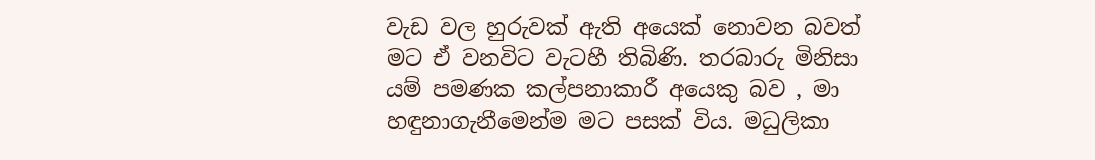වැඩ වල හුරුවක් ඇති අයෙක් නොවන බවත් මට ඒ වනවිට වැටහී තිබිණි. තරබාරු මිනිසා යම් පමණක කල්පනාකාරී අයෙකු බව , මා හඳුනාගැනීමෙන්ම මට පසක් විය. මධුලිකා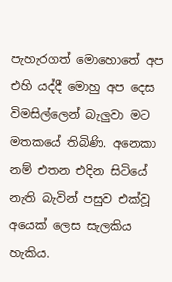පැහැරගත් මොහොතේ අප එහි යද්දී මොහු අප දෙස විමසිල්ලෙන් බැලුවා මට මතකයේ තිබිණි. අනෙකා නම් එතන එදින සිටියේ නැති බැවින් පසුව එක්වූ අයෙක් ලෙස සැලකිය හැකිය.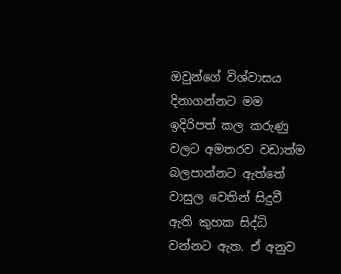ඔවුන්ගේ විශ්වාසය දිනාගන්නට මම ඉදිරිපත් කල කරුණු වලට අමතරව වඩාත්ම බලපාන්නට ඇත්තේ වාසුල වෙතින් සිදුවී ඇති කුහක සිද්ධි වන්නට ඇත. ඒ අනුව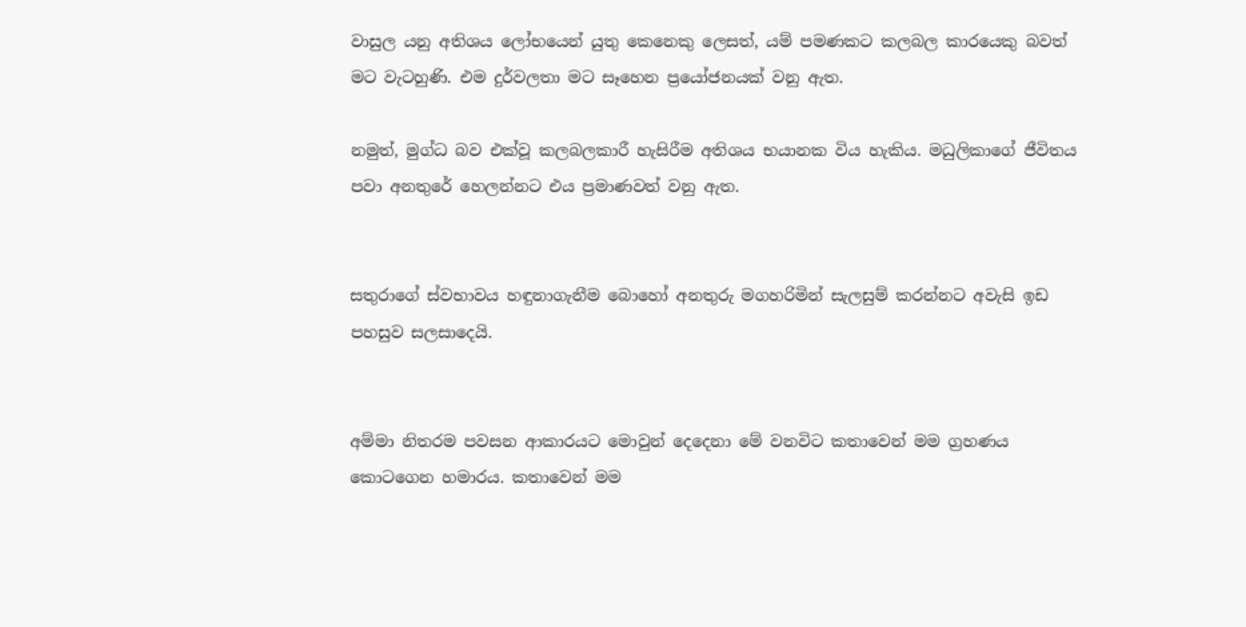වාසුල යනු අතිශය ලෝභයෙන් යුතු කෙනෙකු ලෙසත්, යම් පමණකට කලබල කාරයෙකු බවත් මට වැටහුණි. එම දුර්වලතා මට සෑහෙන ප්‍රයෝජනයක් වනු ඇත.

නමුත්, මුග්ධ බව එක්වූ කලබලකාරී හැසිරීම අතිශය භයානක විය හැකිය. මධුලිකාගේ ජීවිතය පවා අනතුරේ හෙලන්නට එය ප්‍රමාණවත් වනු ඇත.


සතුරාගේ ස්වභාවය හඳුනාගැනීම බොහෝ අනතුරු මගහරිමින් සැලසුම් කරන්නට අවැසි ඉඩ පහසුව සලසාදෙයි.


අම්මා නිතරම පවසන ආකාරයට මොවුන් දෙදෙනා මේ වනවිට කතාවෙන් මම ග්‍රහණය කොටගෙන හමාරය. කතාවෙන් මම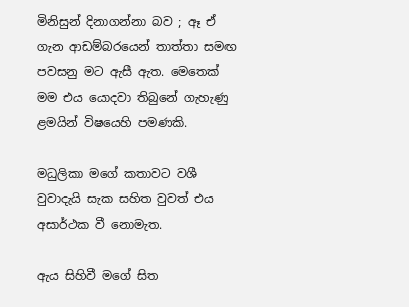මිනිසුන් දිනාගන්නා බව ; ඈ ඒ ගැන ආඩම්බරයෙන් තාත්තා සමඟ පවසනු මට ඇසී ඇත. මෙතෙක් මම එය යොදවා තිබුනේ ගැහැණු ළමයින් විෂයෙහි පමණකි.

මධුලිකා මගේ කතාවට වශී වුවාදැයි සැක සහිත වුවත් එය අසාර්ථක වී නොමැත.

ඇය සිහිවී මගේ සිත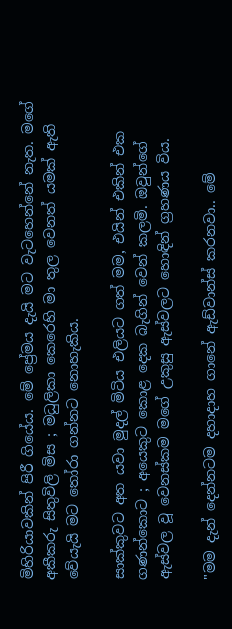මිහිරියාවකින් පිරී ගියේය. මේ ප්‍රේමය දැයි මට වැටහෙන්නේ නැත. මගේ අකීකරු සිතුවිලි මිස ; මධුලිකා කෙරෙහි මා තුල වෙනත් යමක් ඇති වේයැයි මට තෝරා ගන්නට නොහැකිය.

සාක්කුවට අත යවා මුදල් මිටිය එලියට ගත් මම, එයින් එකින් එක ගණන්කොට ; අයෙකුට කොළ දෙක බැගින් වෙන් කලමි. ඔවුන්ගේ ඇස්වල වූ වෙනස්කම මගේ උකුසු ඇස්වලට හොඳින් ග්‍රහණය විය.

"මම දැන් දෙන්නටම දහාදාහ ගානේ ඇඩ්වාන්ස් කරනවා.. මේ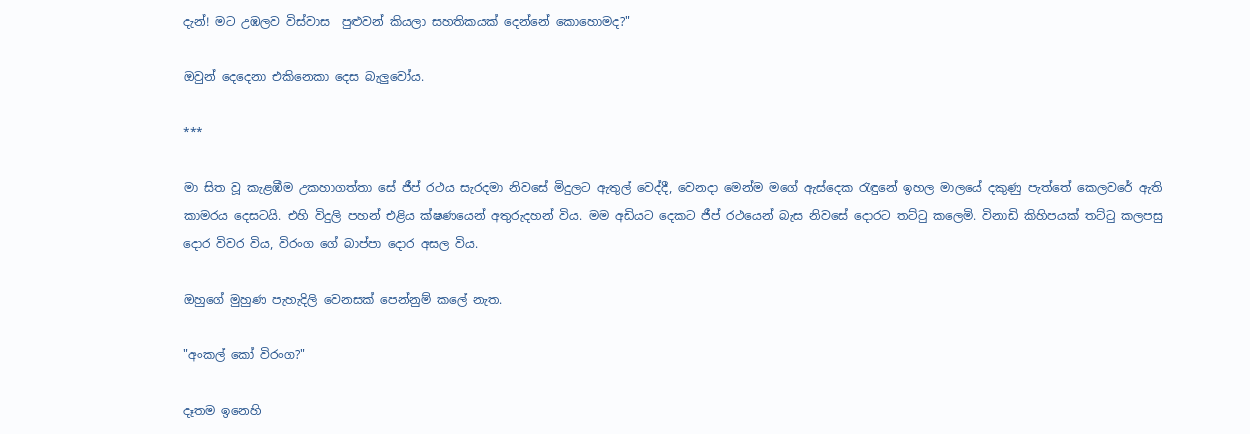දැන්! මට උඹලව විස්වාස  පුළුවන් කියලා සහතිකයක් දෙන්නේ කොහොමද?"

ඔවුන් දෙදෙනා එකිනෙකා දෙස බැලුවෝය.

***

මා සිත වූ කැළඹීම උකහාගත්තා සේ ජීප් රථය සැරදමා නිවසේ මිදුලට ඇතුල් වෙද්දී, වෙනදා මෙන්ම මගේ ඇස්දෙක රැඳුනේ ඉහල මාලයේ දකුණු පැත්තේ කෙලවරේ ඇති කාමරය දෙසටයි. එහි විදුලි පහන් එළිය ක්ෂණයෙන් අතුරුදහන් විය. මම අඩියට දෙකට ජීප් රථයෙන් බැස නිවසේ දොරට තට්ටු කලෙමි. විනාඩි කිහිපයක් තට්ටු කලපසු දොර විවර විය, විරංග ගේ බාප්පා දොර අසල විය.

ඔහුගේ මුහුණ පැහැදිලි වෙනසක් පෙන්නුම් කලේ නැත.

"අංකල් කෝ විරංග?"

දෑතම ඉනෙහි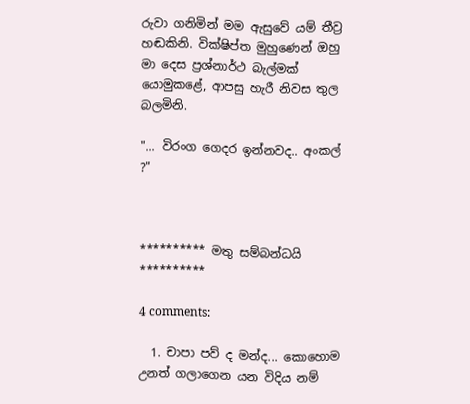රුවා ගනිමින් මම ඇසුවේ යම් තීව්‍ර හඬකිනි. වික්ෂිප්ත මුහුණෙන් ඔහු මා දෙස ප්‍රශ්නාර්ථ බැල්මක් යොමුකළේ, ආපසු හැරී නිවස තුල බලමිනි.

"... විරංග ගෙදර ඉන්නවද.. අංකල් ?"



********** මතු සම්බන්ධයි **********

4 comments:

  1. චාපා පව් ද මන්ද... කොහොම උනත් ගලාගෙන යන විදිය නම්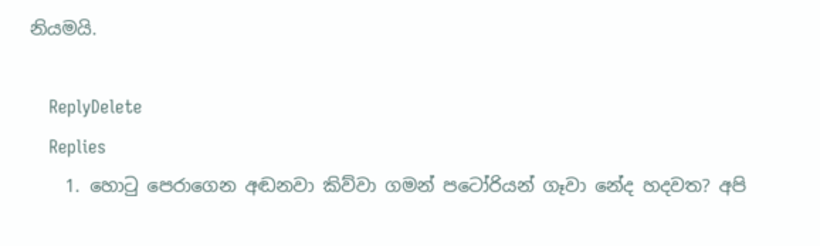නියමයි.

    ReplyDelete
    Replies
    1. හොටු පෙරාගෙන අඬනවා කිව්වා ගමන් පටෝරියන් ගෑවා නේද හදවත? අපි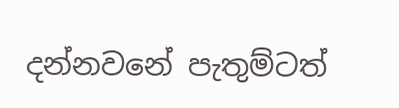දන්නවනේ පැතුම්ටත්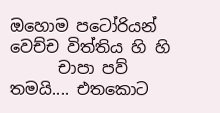ඔහොම පටෝරියන් වෙච්ච විත්තිය හි හි
      චාපා පව් තමයි.... එතකොට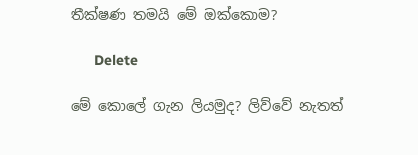තීක්ෂණ තමයි මේ ඔක්කොම?

      Delete

මේ කොලේ ගැන ලියමුද? ලිව්වේ නැතත්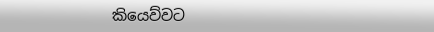කියෙව්වට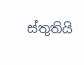ස්තුතියි